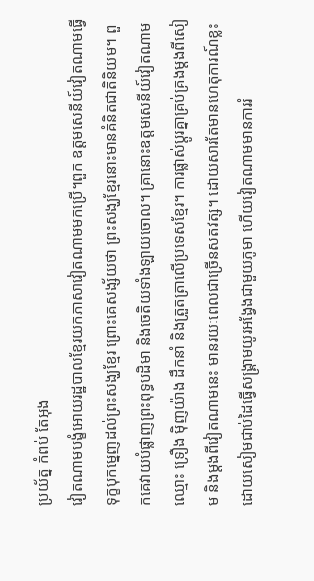ប្រយ័ត្ន កំពប់ តែអុង
វៀតណាមបង្ខំអោយរដ្ឋបាលខ្មែរយកភាសាវៀតណាមមកប្រើ។ពួក ឧត្ដមសេនីយ៍វៀតណាមធ្វើទុក្ខបុកម្នេញដល់ព្រះសង្ឃខ្មែរ ព្រោះគេសង្ស័យថា ព្រះសង្ឃខ្មែរនោះមានគំនិតជាតិនិយម។ ពួកគេវាយបំផ្លាញព្រះពុទ្ធបដិមា និងចេតិយទាំងឡាយចោល។ គ្រានោះឧត្ដមសេនីយ៍វៀតណាមឈ្មោះ ទ្រឿង ម៉ិញយ៉ាង ដឹកនាំ និងត្រួតត្រាលើប្រទេសខ្មែរ។ ការផ្លាស់ប្ដូរគ្នាគ្រប់គ្រងម្ដងពីសៀម និងម្ដងពីវៀតណាមនេះ មានរយៈពេលជាច្រើនសតវត្ស។ ដោយសារតែមានហេតុការណ៍ខ្លះ ដោយសៀមជាប់ដៃធ្វើសង្គ្រាមយូរអង្វែងជាមួយភូមា ហើយវៀតណាមមានការរំ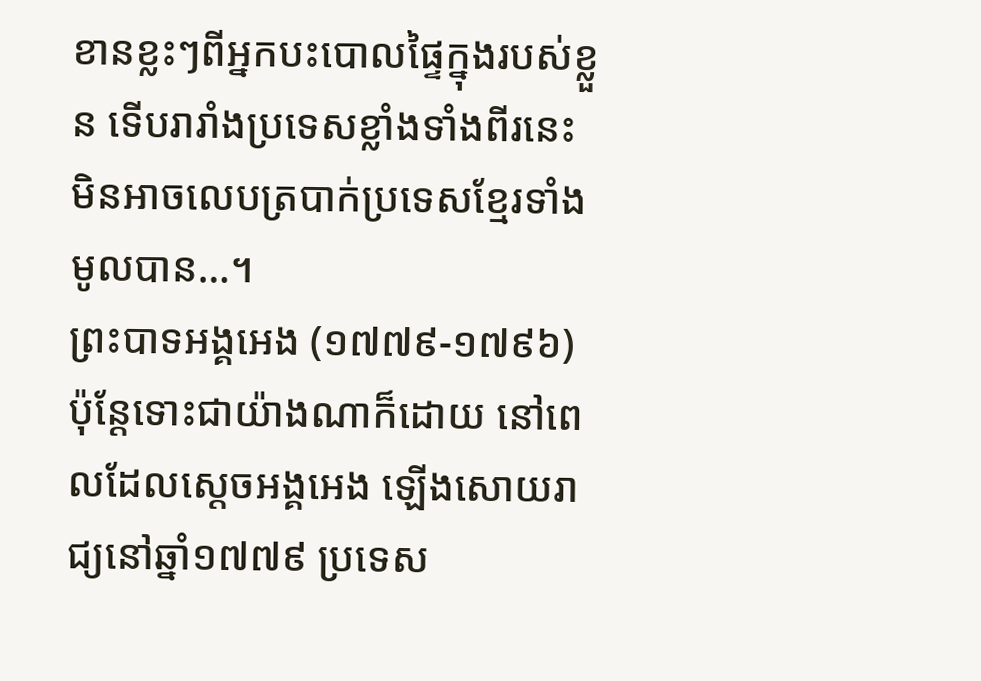ខានខ្លះៗពីអ្នកបះបោលផ្ទៃក្នុងរបស់ខ្លួន ទើបរារាំងប្រទេសខ្លាំងទាំងពីរនេះ មិនអាចលេបត្របាក់ប្រទេសខ្មែរទាំងមូលបាន…។
ព្រះបាទអង្គអេង (១៧៧៩-១៧៩៦)
ប៉ុន្ដែទោះជាយ៉ាងណាក៏ដោយ នៅពេលដែលស្ដេចអង្គអេង ឡើងសោយរាជ្យនៅឆ្នាំ១៧៧៩ ប្រទេស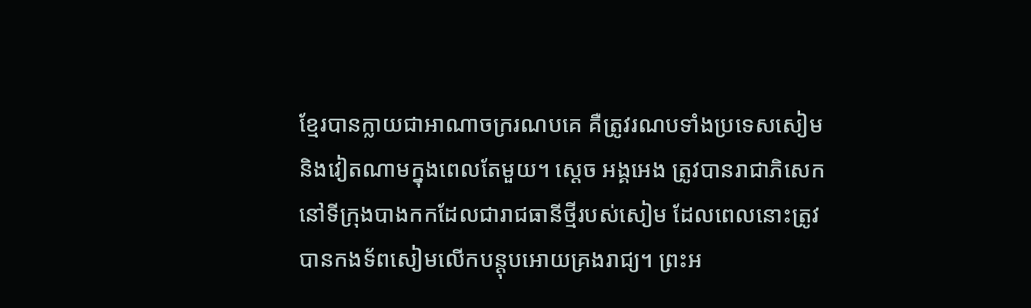ខ្មែរបានក្លាយជាអាណាចក្ររណបគេ គឺត្រូវរណបទាំងប្រទេសសៀម និងវៀតណាមក្នុងពេលតែមួយ។ ស្ដេច អង្គអេង ត្រូវបានរាជាភិសេកនៅទីក្រុងបាងកកដែលជារាជធានីថ្មីរបស់សៀម ដែលពេលនោះត្រូវបានកងទ័ពសៀមលើកបន្ដុបអោយគ្រងរាជ្យ។ ព្រះអ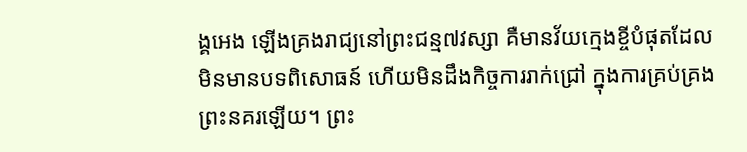ង្គអេង ឡើងគ្រងរាជ្យនៅព្រះជន្ម៧វស្សា គឺមានវ័យក្មេងខ្ចីបំផុតដែលមិនមានបទពិសោធន៍ ហើយមិនដឹងកិច្ចការរាក់ជ្រៅ ក្នុងការគ្រប់គ្រងព្រះនគរឡើយ។ ព្រះ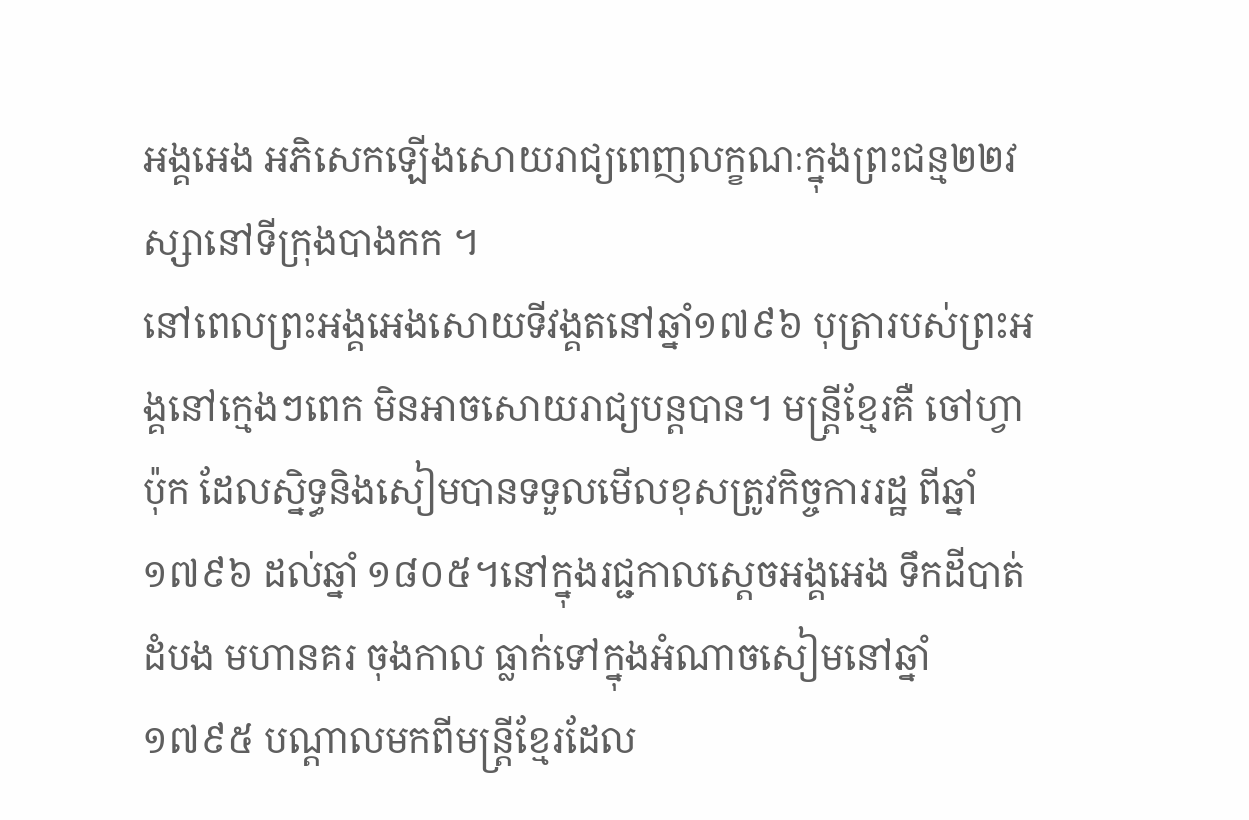អង្គអេង អភិសេកឡើងសោយរាជ្យពេញលក្ខណៈក្នុងព្រះជន្ម២២វស្សានៅទីក្រុងបាងកក ។
នៅពេលព្រះអង្គអេងសោយទីវង្គតនៅឆ្នាំ១៧៩៦ បុត្រារបស់ព្រះអង្គនៅក្មេងៗពេក មិនអាចសោយរាជ្យបន្ដបាន។ មន្ដ្រីខ្មែរគឺ ចៅហ្វា ប៉ុក ដែលស្និទ្ធនិងសៀមបានទទួលមើលខុសត្រូវកិច្ចការរដ្ឋ ពីឆ្នាំ១៧៩៦ ដល់ឆ្នាំ ១៨០៥។នៅក្នុងរជ្ជកាលស្ដេចអង្គអេង ទឹកដីបាត់ដំបង មហានគរ ចុងកាល ធ្លាក់ទៅក្នុងអំណាចសៀមនៅឆ្នាំ១៧៩៥ បណ្ដាលមកពីមន្ដ្រីខ្មែរដែល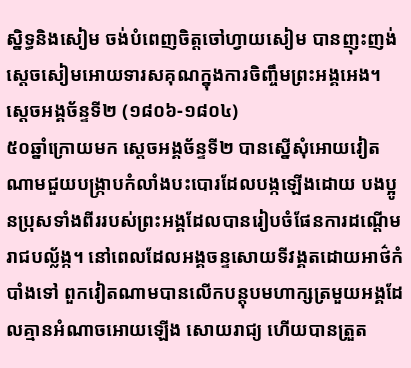ស្និទ្ធនិងសៀម ចង់បំពេញចិត្ដចៅហ្វាយសៀម បានញុះញង់ស្ដេចសៀមអោយទារសគុណក្នុងការចិញ្ចឹមព្រះអង្គអេង។
ស្ដេចអង្គច័ន្ទទី២ (១៨០៦-១៨០៤)
៥០ឆ្នាំក្រោយមក ស្ដេចអង្គច័ន្ទទី២ បានស្នើសុំអោយវៀតណាមជួយបង្ក្រាបកំលាំងបះបោរដែលបង្កឡើងដោយ បងប្អូនប្រុសទាំងពីររបស់ព្រះអង្គដែលបានរៀបចំផែនការដណ្ដើម រាជបល្ល័ង្ក។ នៅពេលដែលអង្គចន្ទសោយទីវង្គតដោយអាថ៌កំបាំងទៅ ពួកវៀតណាមបានលើកបន្ដុបមហាក្សត្រមួយអង្គដែលគ្មានអំណាចអោយឡើង សោយរាជ្យ ហើយបានត្រួត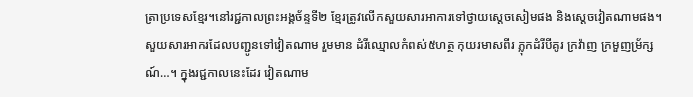ត្រាប្រទេសខ្មែរ។នៅរជ្ជកាលព្រះអង្គច័ន្ទទី២ ខ្មែរត្រូវលើកសួយសារអាការទៅថ្វាយស្ដេចសៀមផង និងស្ដេចវៀតណាមផង។
សួយសារអាករដែលបញ្ជូនទៅវៀតណាម រួមមាន ដំរីឈ្មោលកំពស់៥ហត្ថ កុយរមាសពីរ ភ្លុកដំរីបីគូរ ក្រវ៉ាញ ក្រមួញម្រ័ក្សណ៍…។ ក្នុងរជ្ជកាលនេះដែរ វៀតណាម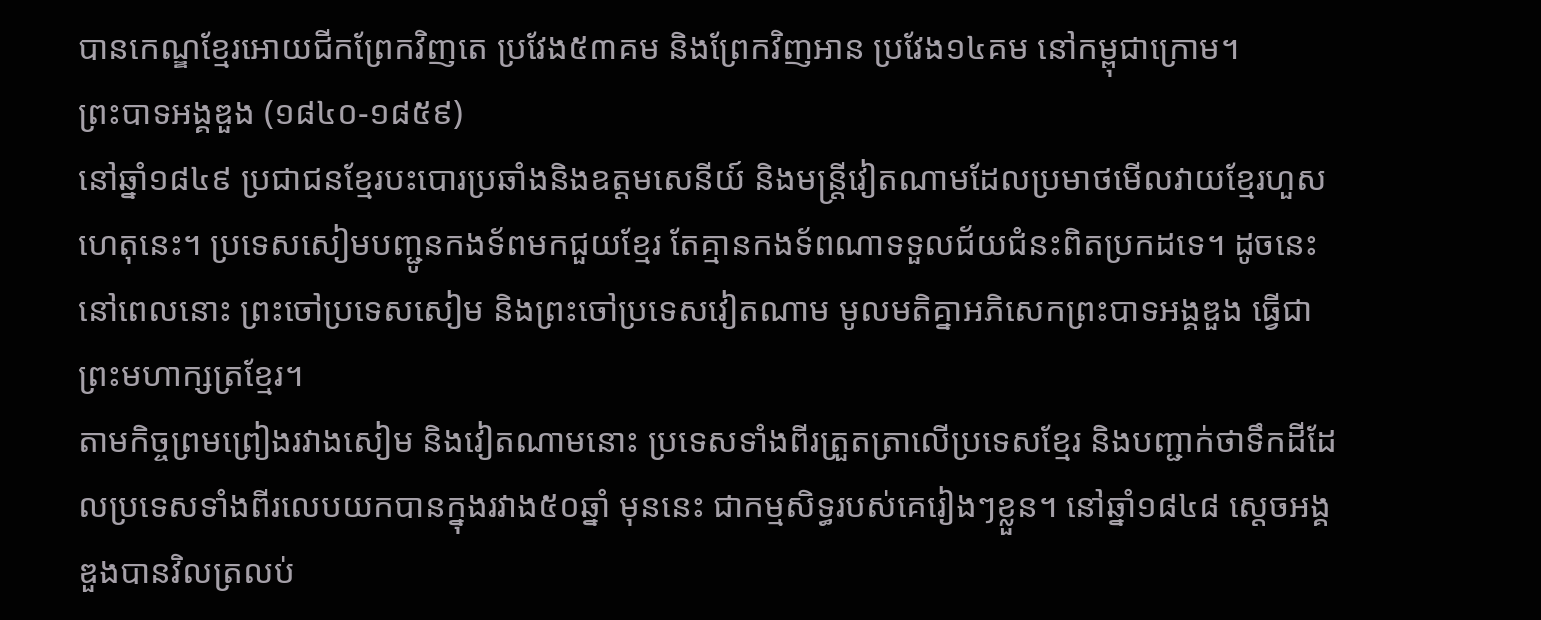បានកេណ្ឌខ្មែរអោយជីកព្រែកវិញតេ ប្រវែង៥៣គម និងព្រែកវិញអាន ប្រវែង១៤គម នៅកម្ពុជាក្រោម។
ព្រះបាទអង្គឌួង (១៨៤០-១៨៥៩)
នៅឆ្នាំ១៨៤៩ ប្រជាជនខ្មែរបះបោរប្រឆាំងនិងឧត្ដមសេនីយ៍ និងមន្ដ្រីវៀតណាមដែលប្រមាថមើលវាយខ្មែរហួសហេតុនេះ។ ប្រទេសសៀមបញ្ជូនកងទ័ពមកជួយខ្មែរ តែគ្មានកងទ័ពណាទទួលជ័យជំនះពិតប្រកដទេ។ ដូចនេះនៅពេលនោះ ព្រះចៅប្រទេសសៀម និងព្រះចៅប្រទេសវៀតណាម មូលមតិគ្នាអភិសេកព្រះបាទអង្គឌួង ធ្វើជាព្រះមហាក្សត្រខ្មែរ។
តាមកិច្ចព្រមព្រៀងរវាងសៀម និងវៀតណាមនោះ ប្រទេសទាំងពីរត្រួតត្រាលើប្រទេសខ្មែរ និងបញ្ជាក់ថាទឹកដីដែលប្រទេសទាំងពីរលេបយកបានក្នុងរវាង៥០ឆ្នាំ មុននេះ ជាកម្មសិទ្ធរបស់គេរៀងៗខ្លួន។ នៅឆ្នាំ១៨៤៨ ស្ដេចអង្គឌួងបានវិលត្រលប់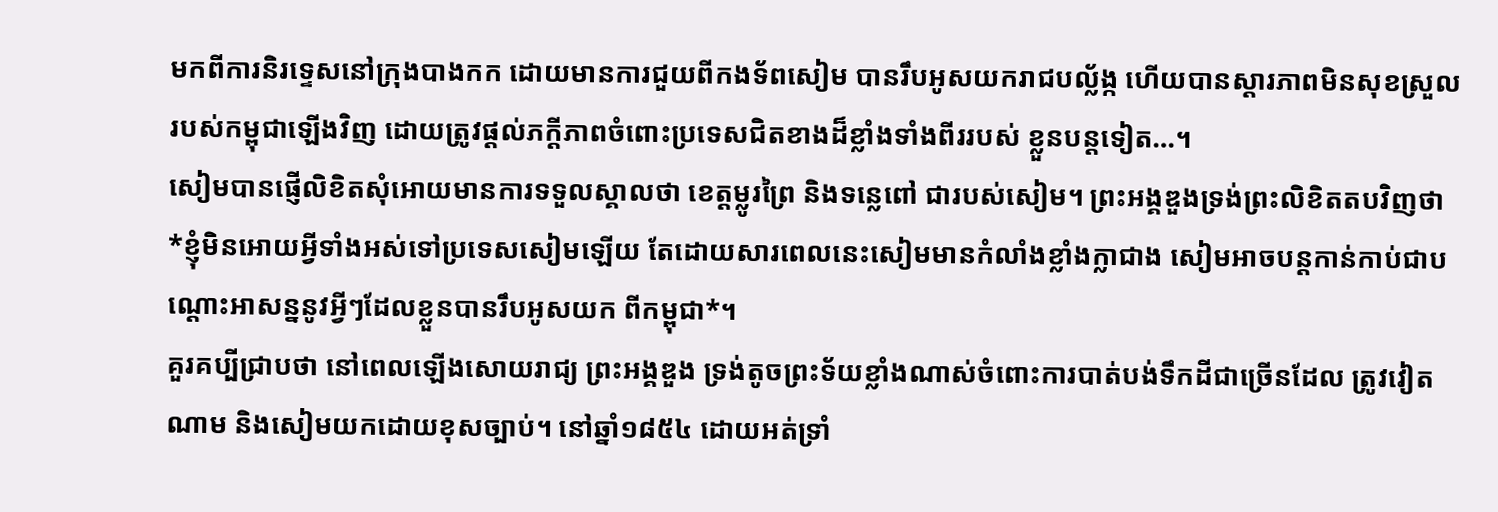មកពីការនិរទ្ទេសនៅក្រុងបាងកក ដោយមានការជួយពីកងទ័ពសៀម បានរឹបអូសយករាជបល្ល័ង្ក ហើយបានស្ដារភាពមិនសុខស្រួលរបស់កម្ពុជាឡើងវិញ ដោយត្រូវផ្ដល់ភក្ដីភាពចំពោះប្រទេសជិតខាងដ៏ខ្លាំងទាំងពីររបស់ ខ្លួនបន្ដទៀត…។
សៀមបានផ្ញើលិខិតសុំអោយមានការទទួលស្គាលថា ខេត្ដម្លូរព្រៃ និងទន្លេពៅ ជារបស់សៀម។ ព្រះអង្គឌួងទ្រង់ព្រះលិខិតតបវិញថា *ខ្ញុំមិនអោយអ្វីទាំងអស់ទៅប្រទេសសៀមឡើយ តែដោយសារពេលនេះសៀមមានកំលាំងខ្លាំងក្លាជាង សៀមអាចបន្ដកាន់កាប់ជាបណ្ដោះអាសន្ននូវអ្វីៗដែលខ្លួនបានរឹបអូសយក ពីកម្ពុជា*។
គួរគប្បីជ្រាបថា នៅពេលឡើងសោយរាជ្យ ព្រះអង្គឌួង ទ្រង់តូចព្រះទ័យខ្លាំងណាស់ចំពោះការបាត់បង់ទឹកដីជាច្រើនដែល ត្រូវវៀតណាម និងសៀមយកដោយខុសច្បាប់។ នៅឆ្នាំ១៨៥៤ ដោយអត់ទ្រាំ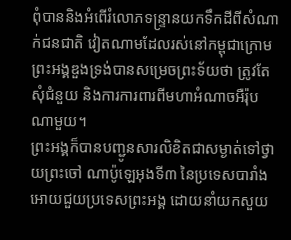ពុំបាននិងអំពើរំលោភទន្ទ្រានយកទឹកដីពីសំណាក់ជនជាតិ វៀតណាមដែលរស់នៅកម្ពុជាក្រោម ព្រះអង្គឌួងទ្រង់បានសម្រេចព្រះទ័យថា ត្រូវតែសុំជំនួយ និងការការពារពីមហាអំណាចអឺរ៉ុបណាមួយ។
ព្រះអង្គក៏បានបញ្ជូនសារលិខិតជាសម្ងាត់ទៅថ្វាយព្រះចៅ ណាប៉ូឡេអុងទី៣ នៃប្រទេសបារាំង អោយជួយប្រទេសព្រះអង្គ ដោយនាំយកសួយ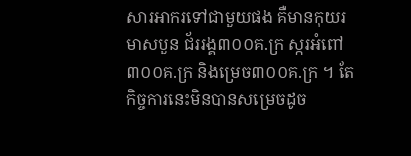សារអាករទៅជាមួយផង គឺមានកុយរមាសបួន ជ័ររង្គ៣០០គ.ក្រ ស្ករអំពៅ៣០០គ.ក្រ និងម្រេច៣០០គ.ក្រ ។ តែកិច្ចការនេះមិនបានសម្រេចដូច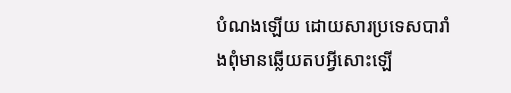បំណងឡើយ ដោយសារប្រទេសបារាំងពុំមានឆ្លើយតបអ្វីសោះឡើ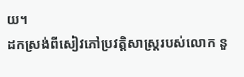យ។
ដកស្រង់ពីសៀវភៅប្រវត្តិសាស្ត្ររបស់លោក នួ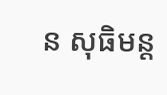ន សុធិមន្ត